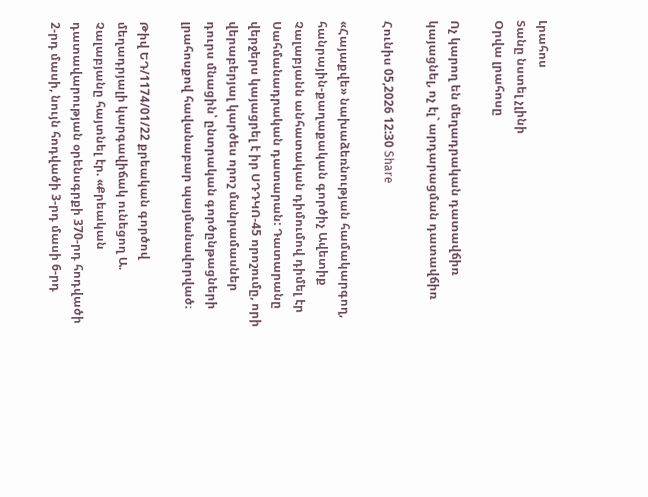Լրահոս
Տանը նստել չլինի
Օրվա լրահոսը

Ոչ կարող են մեղադրական դատավճիռ կայացնել, ոչ էլ` արդարացման դատավճիռ

Հունիս 05,2026 12:30 Share

«Հայաքվե» նախաձեռնության համակարգող, հանրային-քաղաքական գործիչ Ավետիք Չալաբյանն անհատական դիմումով դիմել էր Սահմանադրական դատարան: Դատարանը վերջերս կայացրել է իր ՍԴԴԿՈ-45 որոշումը, որի վերաբերյալ կարծես որոշ մանրամասներ դուրս մնացին՝ ընտրական գործընթացների լրահոսքով հավանաբար պայմանավորված։

Թիվ ԵԴ/1174/01/22 քրեական գործով մեղադրյալի կարգավիճակ ունեցող Ա. Չալաբյանը հայտնել էր. «Քրեական դատավարության օրենսգրքի 370-րդ հոդվածի 2-րդ մասի, նույն հոդվածի 3-րդ մասի 6-րդ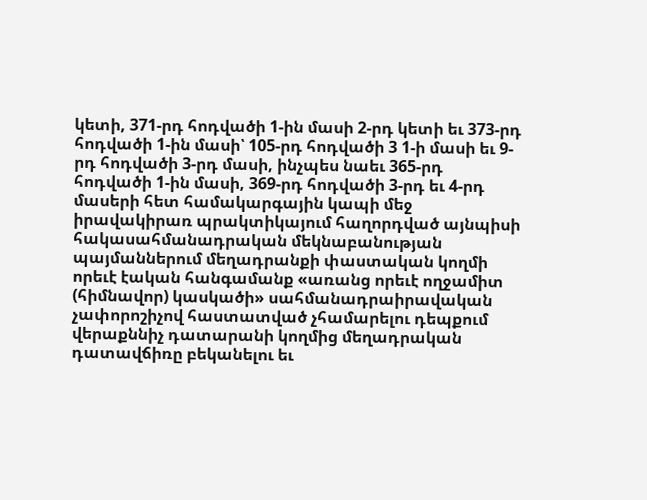կետի, 371-րդ հոդվածի 1-ին մասի 2-րդ կետի եւ 373-րդ հոդվածի 1-ին մասի՝ 105-րդ հոդվածի 3 1-ի մասի եւ 9-րդ հոդվածի 3-րդ մասի, ինչպես նաեւ 365-րդ հոդվածի 1-ին մասի, 369-րդ հոդվածի 3-րդ եւ 4-րդ մասերի հետ համակարգային կապի մեջ իրավակիրառ պրակտիկայում հաղորդված այնպիսի հակասահմանադրական մեկնաբանության պայմաններում մեղադրանքի փաստական կողմի որեւէ էական հանգամանք «առանց որեւէ ողջամիտ (հիմնավոր) կասկածի» սահմանադրաիրավական չափորոշիչով հաստատված չհամարելու դեպքում վերաքննիչ դատարանի կողմից մեղադրական դատավճիռը բեկանելու եւ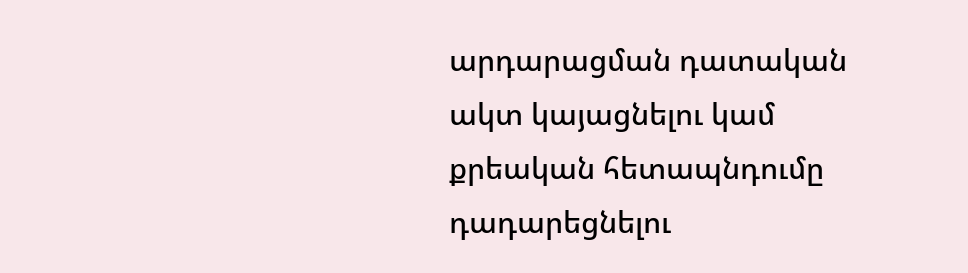արդարացման դատական ակտ կայացնելու կամ քրեական հետապնդումը դադարեցնելու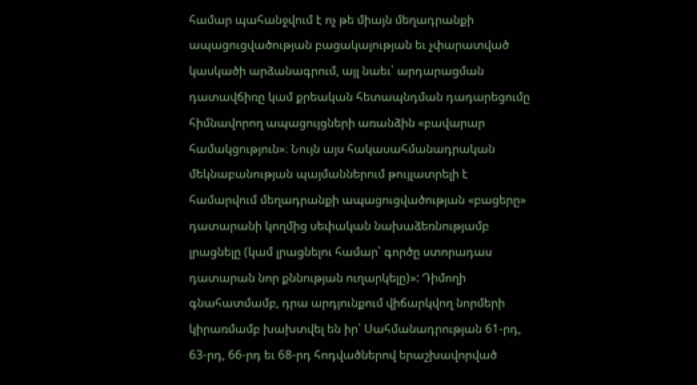համար պահանջվում է ոչ թե միայն մեղադրանքի ապացուցվածության բացակայության եւ չփարատված կասկածի արձանագրում, այլ նաեւ՝ արդարացման դատավճիռը կամ քրեական հետապնդման դադարեցումը հիմնավորող ապացույցների առանձին «բավարար համակցություն»։ Նույն այս հակասահմանադրական մեկնաբանության պայմաններում թույլատրելի է համարվում մեղադրանքի ապացուցվածության «բացերը» դատարանի կողմից սեփական նախաձեռնությամբ լրացնելը (կամ լրացնելու համար՝ գործը ստորադաս դատարան նոր քննության ուղարկելը)»: Դիմողի գնահատմամբ, դրա արդյունքում վիճարկվող նորմերի կիրառմամբ խախտվել են իր՝ Սահմանադրության 61-րդ, 63-րդ, 66-րդ եւ 68-րդ հոդվածներով երաշխավորված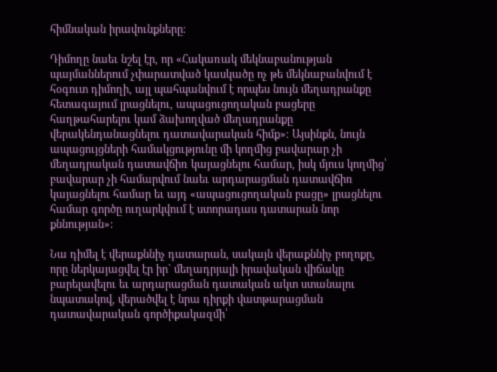հիմնական իրավունքները։

Դիմողը նաեւ նշել էր, որ «Հակառակ մեկնաբանության պայմաններում չփարատված կասկածը ոչ թե մեկնաբանվում է հօգուտ դիմողի, այլ պահպանվում է որպես նույն մեղադրանքը հետագայում լրացնելու, ապացուցողական բացերը հաղթահարելու կամ ձախողված մեղադրանքը վերակենդանացնելու դատավարական հիմք»։ Այսինքն, նույն ապացույցների համակցությունը մի կողմից բավարար չի մեղադրական դատավճիռ կայացնելու համար, իսկ մյուս կողմից՝ բավարար չի համարվում նաեւ արդարացման դատավճիռ կայացնելու համար եւ այդ «ապացուցողական բացը» լրացնելու համար գործը ուղարկվում է ստորադաս դատարան նոր քննության»:

Նա դիմել է վերաքննիչ դատարան, սակայն վերաքննիչ բողոքը, որը ներկայացվել էր իր` մեղադրյալի իրավական վիճակը բարելավելու եւ արդարացման դատական ակտ ստանալու նպատակով, վերածվել է նրա դիրքի վատթարացման դատավարական գործիքակազմի՝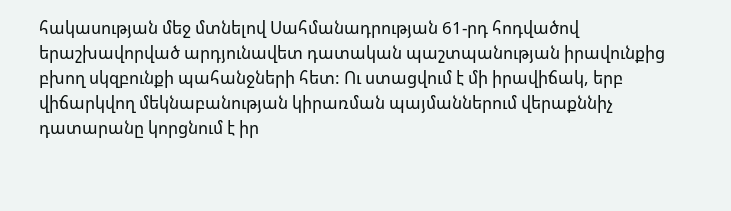հակասության մեջ մտնելով Սահմանադրության 61-րդ հոդվածով երաշխավորված արդյունավետ դատական պաշտպանության իրավունքից բխող սկզբունքի պահանջների հետ: Ու ստացվում է մի իրավիճակ, երբ վիճարկվող մեկնաբանության կիրառման պայմաններում վերաքննիչ դատարանը կորցնում է իր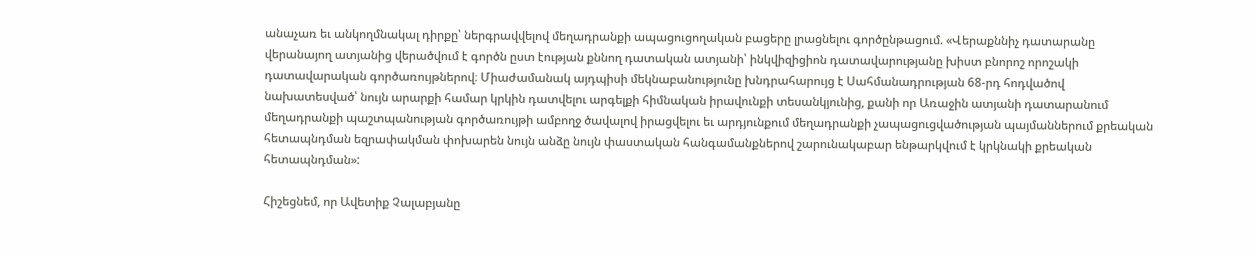անաչառ եւ անկողմնակալ դիրքը՝ ներգրավվելով մեղադրանքի ապացուցողական բացերը լրացնելու գործընթացում. «Վերաքննիչ դատարանը վերանայող ատյանից վերածվում է գործն ըստ էության քննող դատական ատյանի՝ ինկվիզիցիոն դատավարությանը խիստ բնորոշ որոշակի դատավարական գործառույթներով։ Միաժամանակ այդպիսի մեկնաբանությունը խնդրահարույց է Սահմանադրության 68-րդ հոդվածով նախատեսված՝ նույն արարքի համար կրկին դատվելու արգելքի հիմնական իրավունքի տեսանկյունից, քանի որ Առաջին ատյանի դատարանում մեղադրանքի պաշտպանության գործառույթի ամբողջ ծավալով իրացվելու եւ արդյունքում մեղադրանքի չապացուցվածության պայմաններում քրեական հետապնդման եզրափակման փոխարեն նույն անձը նույն փաստական հանգամանքներով շարունակաբար ենթարկվում է կրկնակի քրեական հետապնդման»:

Հիշեցնեմ, որ Ավետիք Չալաբյանը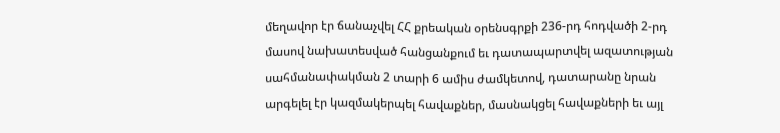մեղավոր էր ճանաչվել ՀՀ քրեական օրենսգրքի 236-րդ հոդվածի 2-րդ մասով նախատեսված հանցանքում եւ դատապարտվել ազատության սահմանափակման 2 տարի 6 ամիս ժամկետով, դատարանը նրան արգելել էր կազմակերպել հավաքներ, մասնակցել հավաքների եւ այլ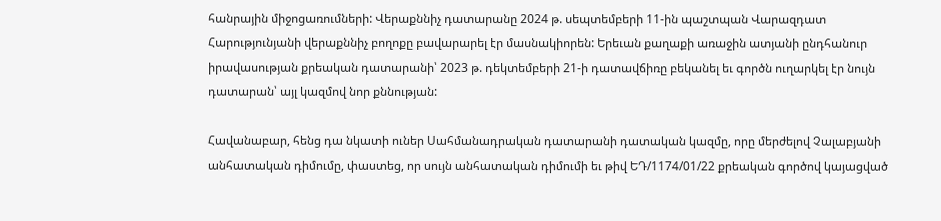հանրային միջոցառումների: Վերաքննիչ դատարանը 2024 թ. սեպտեմբերի 11-ին պաշտպան Վարազդատ Հարությունյանի վերաքննիչ բողոքը բավարարել էր մասնակիորեն: Երեւան քաղաքի առաջին ատյանի ընդհանուր իրավասության քրեական դատարանի՝ 2023 թ. դեկտեմբերի 21-ի դատավճիռը բեկանել եւ գործն ուղարկել էր նույն դատարան՝ այլ կազմով նոր քննության:

Հավանաբար, հենց դա նկատի ուներ Սահմանադրական դատարանի դատական կազմը, որը մերժելով Չալաբյանի անհատական դիմումը, փաստեց, որ սույն անհատական դիմումի եւ թիվ ԵԴ/1174/01/22 քրեական գործով կայացված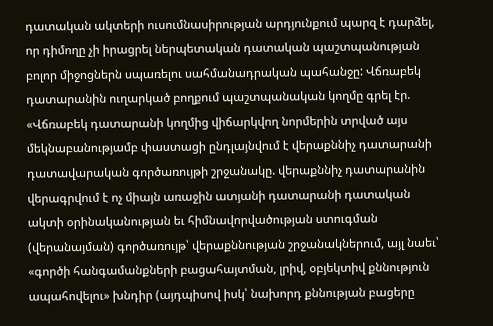դատական ակտերի ուսումնասիրության արդյունքում պարզ է դարձել, որ դիմողը չի իրացրել ներպետական դատական պաշտպանության բոլոր միջոցներն սպառելու սահմանադրական պահանջը: Վճռաբեկ դատարանին ուղարկած բողքում պաշտպանական կողմը գրել էր. «Վճռաբեկ դատարանի կողմից վիճարկվող նորմերին տրված այս մեկնաբանությամբ փաստացի ընդլայնվում է վերաքննիչ դատարանի դատավարական գործառույթի շրջանակը. վերաքննիչ դատարանին վերագրվում է ոչ միայն առաջին ատյանի դատարանի դատական ակտի օրինականության եւ հիմնավորվածության ստուգման (վերանայման) գործառույթ՝ վերաքննության շրջանակներում, այլ նաեւ՝ «գործի հանգամանքների բացահայտման, լրիվ, օբյեկտիվ քննություն ապահովելու» խնդիր (այդպիսով իսկ՝ նախորդ քննության բացերը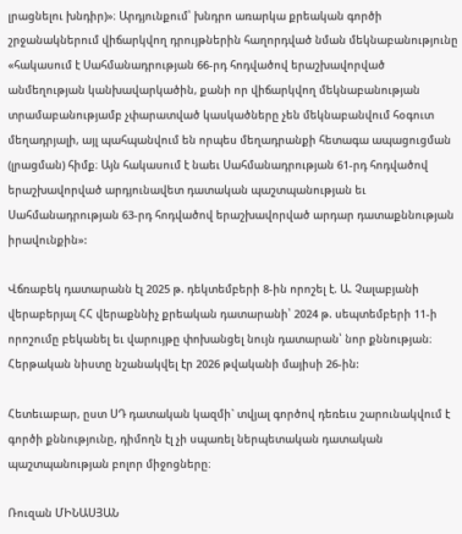լրացնելու խնդիր)»։ Արդյունքում՝ խնդրո առարկա քրեական գործի շրջանակներում վիճարկվող դրույթներին հաղորդված նման մեկնաբանությունը «հակասում է Սահմանադրության 66-րդ հոդվածով երաշխավորված անմեղության կանխավարկածին, քանի որ վիճարկվող մեկնաբանության տրամաբանությամբ չփարատված կասկածները չեն մեկնաբանվում հօգուտ մեղադրյալի, այլ պահպանվում են որպես մեղադրանքի հետագա ապացուցման (լրացման) հիմք։ Այն հակասում է նաեւ Սահմանադրության 61-րդ հոդվածով երաշխավորված արդյունավետ դատական պաշտպանության եւ Սահմանադրության 63-րդ հոդվածով երաշխավորված արդար դատաքննության իրավունքին»:

Վճռաբեկ դատարանն էլ 2025 թ. դեկտեմբերի 8-ին որոշել է. Ա. Չալաբյանի վերաբերյալ ՀՀ վերաքննիչ քրեական դատարանի՝ 2024 թ. սեպտեմբերի 11-ի որոշումը բեկանել եւ վարույթը փոխանցել նույն դատարան՝ նոր քննության։ Հերթական նիստը նշանակվել էր 2026 թվականի մայիսի 26-ին:

Հետեւաբար, ըստ ՍԴ դատական կազմի` տվյալ գործով դեռեւս շարունակվում է գործի քննությունը, դիմողն էլ չի սպառել ներպետական դատական պաշտպանության բոլոր միջոցները։

Ռուզան ՄԻՆԱՍՅԱՆ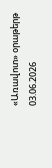«Առավոտ» օրաթերթ
03.06.2026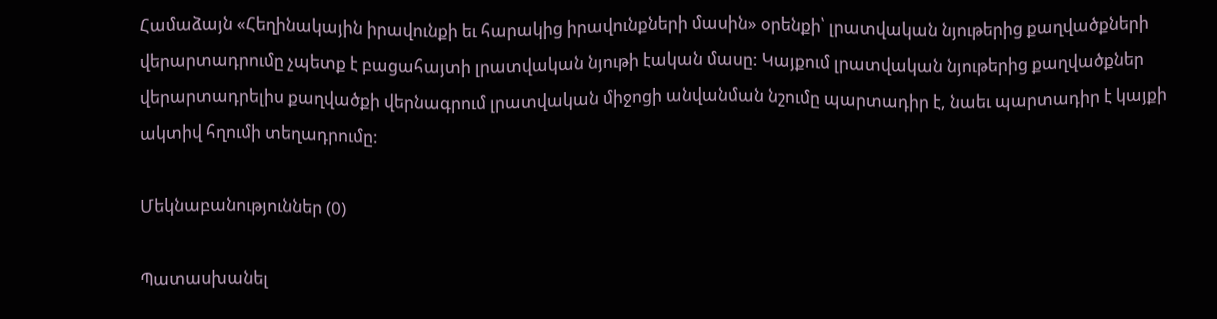Համաձայն «Հեղինակային իրավունքի եւ հարակից իրավունքների մասին» օրենքի՝ լրատվական նյութերից քաղվածքների վերարտադրումը չպետք է բացահայտի լրատվական նյութի էական մասը: Կայքում լրատվական նյութերից քաղվածքներ վերարտադրելիս քաղվածքի վերնագրում լրատվական միջոցի անվանման նշումը պարտադիր է, նաեւ պարտադիր է կայքի ակտիվ հղումի տեղադրումը:

Մեկնաբանություններ (0)

Պատասխանել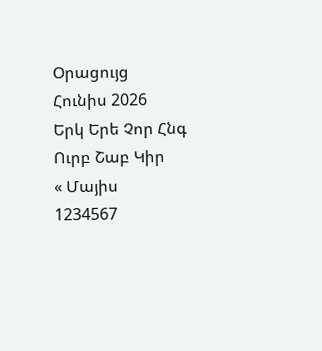Օրացույց
Հունիս 2026
Երկ Երե Չոր Հնգ Ուրբ Շաբ Կիր
« Մայիս
1234567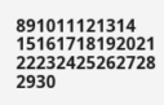891011121314
15161718192021
22232425262728
2930